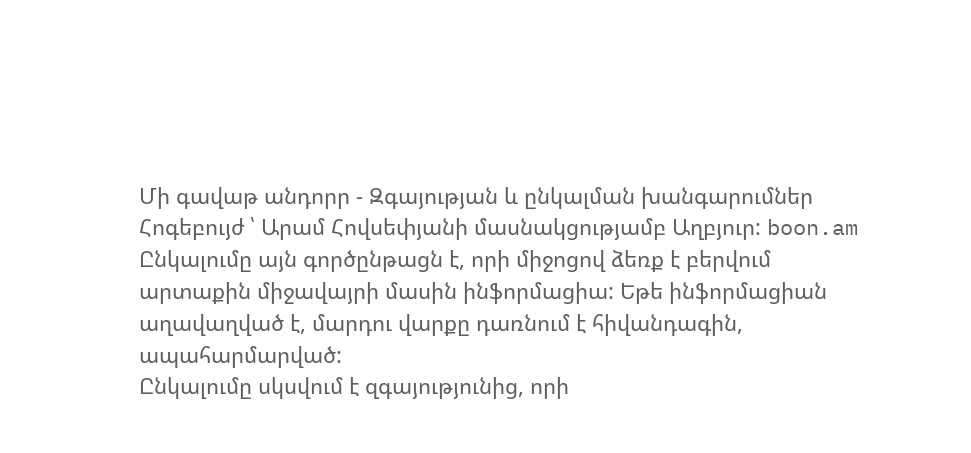Մի գավաթ անդորր - Զգայության և ընկալման խանգարումներ
Հոգեբույժ ՝ Արամ Հովսեփյանի մասնակցությամբ Աղբյուր: boon.am
Ընկալումը այն գործընթացն է, որի միջոցով ձեռք է բերվում արտաքին միջավայրի մասին ինֆորմացիա: Եթե ինֆորմացիան աղավաղված է, մարդու վարքը դառնում է հիվանդագին, ապահարմարված:
Ընկալումը սկսվում է զգայությունից, որի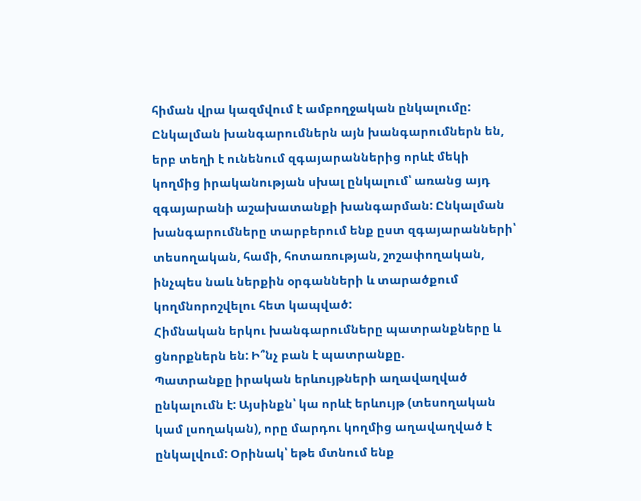հիման վրա կազմվում է ամբողջական ընկալումը:
Ընկալման խանգարումներն այն խանգարումներն են, երբ տեղի է ունենում զգայարաններից որևէ մեկի կողմից իրականության սխալ ընկալում՝ առանց այդ զգայարանի աշախատանքի խանգարման: Ընկալման խանգարումները տարբերում ենք ըստ զգայարանների՝ տեսողական, համի, հոտառության, շոշափողական, ինչպես նաև ներքին օրգանների և տարածքում կողմնորոշվելու հետ կապված:
Հիմնական երկու խանգարումները պատրանքները և ցնորքներն են: Ի՞նչ բան է պատրանքը.
Պատրանքը իրական երևույթների աղավաղված ընկալումն է: Այսինքն՝ կա որևէ երևույթ (տեսողական կամ լսողական), որը մարդու կողմից աղավաղված է ընկալվում: Օրինակ՝ եթե մտնում ենք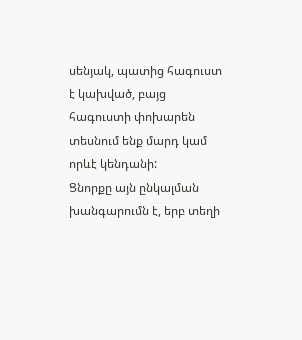սենյակ, պատից հագուստ է կախված, բայց հագուստի փոխարեն տեսնում ենք մարդ կամ որևէ կենդանի:
Ցնորքը այն ընկալման խանգարումն է, երբ տեղի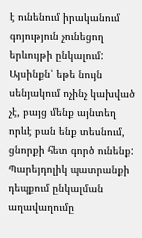է ունենում իրականում գոյություն չունեցող երևույթի ընկալում: Այսինքն՝ եթե նույն սենյակում ոչինչ կախված չէ, բայց մենք այնտեղ որևէ բան ենք տեսնում, ցնորքի հետ գործ ունենք:
Պարեյդոլիկ պատրանքի դեպքում ընկալման աղավաղումը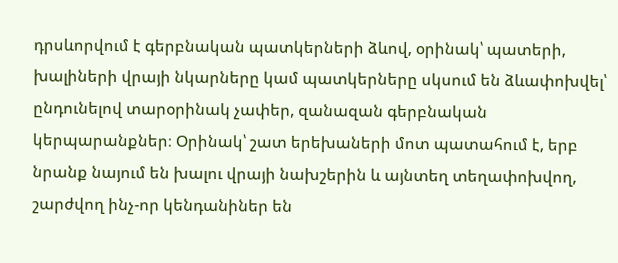դրսևորվում է գերբնական պատկերների ձևով, օրինակ՝ պատերի, խալիների վրայի նկարները կամ պատկերները սկսում են ձևափոխվել՝ ընդունելով տարօրինակ չափեր, զանազան գերբնական կերպարանքներ։ Օրինակ՝ շատ երեխաների մոտ պատահում է, երբ նրանք նայում են խալու վրայի նախշերին և այնտեղ տեղափոխվող, շարժվող ինչ-որ կենդանիներ են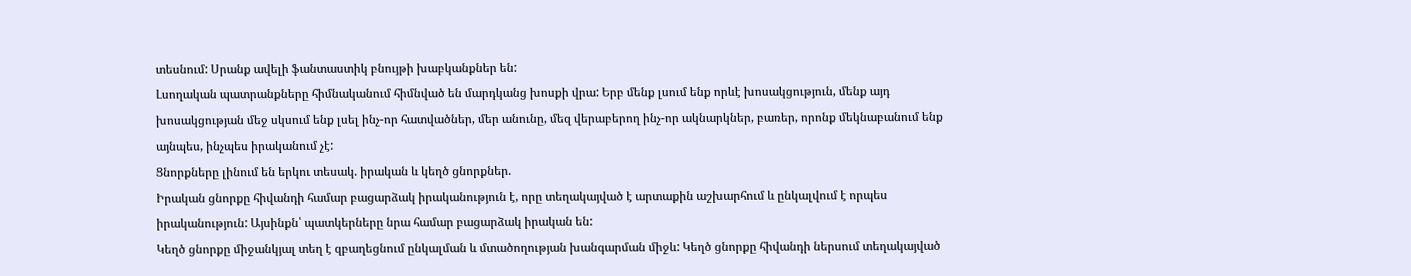տեսնում: Սրանք ավելի ֆանտաստիկ բնույթի խաբկանքներ են:
Լսողական պատրանքները հիմնականում հիմնված են մարդկանց խոսքի վրա: Երբ մենք լսում ենք որևէ խոսակցություն, մենք այդ խոսակցության մեջ սկսում ենք լսել ինչ-որ հատվածներ, մեր անունը, մեզ վերաբերող ինչ-որ ակնարկներ, բառեր, որոնք մեկնաբանում ենք այնպես, ինչպես իրականում չէ:
Ցնորքները լինում են երկու տեսակ. իրական և կեղծ ցնորքներ.
Իրական ցնորքը հիվանդի համար բացարձակ իրականություն է, որը տեղակայված է արտաքին աշխարհում և ընկալվում է որպես իրականություն: Այսինքն՝ պատկերները նրա համար բացարձակ իրական են:
Կեղծ ցնորքը միջանկյալ տեղ է զբաղեցնում ընկալման և մտածողության խանգարման միջև: Կեղծ ցնորքը հիվանդի ներսում տեղակայված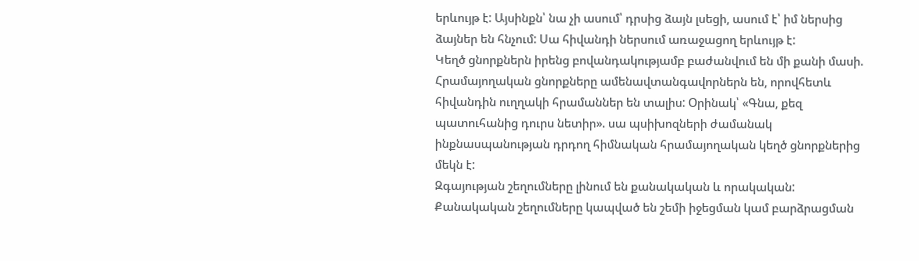երևույթ է: Այսինքն՝ նա չի ասում՝ դրսից ձայն լսեցի, ասում է՝ իմ ներսից ձայներ են հնչում: Սա հիվանդի ներսում առաջացող երևույթ է:
Կեղծ ցնորքներն իրենց բովանդակությամբ բաժանվում են մի քանի մասի. Հրամայողական ցնորքները ամենավտանգավորներն են, որովհետև հիվանդին ուղղակի հրամաններ են տալիս: Օրինակ՝ «Գնա, քեզ պատուհանից դուրս նետիր». սա պսիխոզների ժամանակ ինքնասպանության դրդող հիմնական հրամայողական կեղծ ցնորքներից մեկն է:
Զգայության շեղումները լինում են քանակական և որակական: Քանակական շեղումները կապված են շեմի իջեցման կամ բարձրացման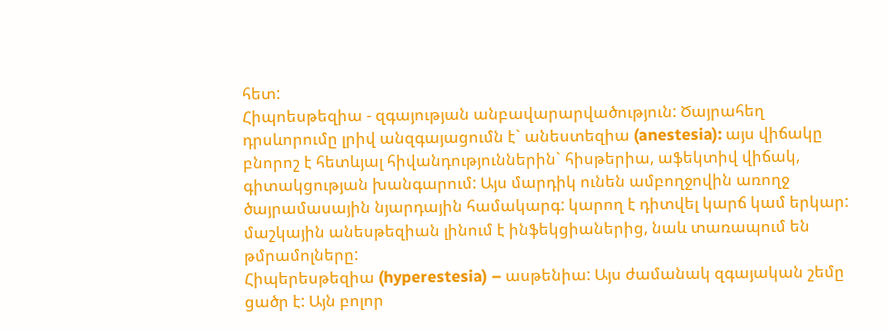հետ:
Հիպոեսթեզիա - զգայության անբավարարվածություն: Ծայրահեղ դրսևորումը լրիվ անզգայացումն է` անեստեզիա (anestesia): այս վիճակը բնորոշ է հետևյալ հիվանդություններին` հիսթերիա, աֆեկտիվ վիճակ, գիտակցության խանգարում: Այս մարդիկ ունեն ամբողջովին առողջ ծայրամասային նյարդային համակարգ: կարող է դիտվել կարճ կամ երկար: մաշկային անեսթեզիան լինում է ինֆեկցիաներից, նաև տառապում են թմրամոլները:
Հիպերեսթեզիա (hyperestesia) – ասթենիա: Այս ժամանակ զգայական շեմը ցածր է: Այն բոլոր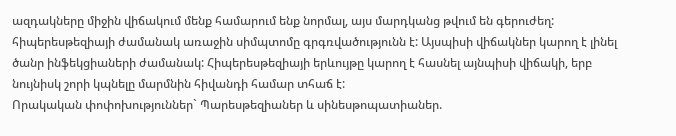ազդակները միջին վիճակում մենք համարում ենք նորմալ, այս մարդկանց թվում են գերուժեղ: հիպերեսթեզիայի ժամանակ առաջին սիմպտոմը գրգռվածությունն է: Այսպիսի վիճակներ կարող է լինել ծանր ինֆեկցիաների ժամանակ: Հիպերեսթեզիայի երևույթը կարող է հասնել այնպիսի վիճակի, երբ նույնիսկ շորի կպնելը մարմնին հիվանդի համար տհաճ է:
Որակական փոփոխություններ` Պարեսթեզիաներ և սինեսթոպատիաներ.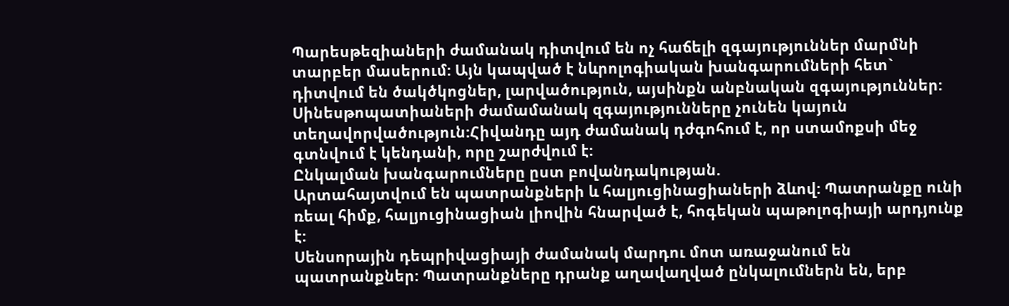Պարեսթեզիաների ժամանակ դիտվում են ոչ հաճելի զգայություններ մարմնի տարբեր մասերում: Այն կապված է նևրոլոգիական խանգարումների հետ` դիտվում են ծակծկոցներ, լարվածություն, այսինքն անբնական զգայություններ:
Սինեսթոպատիաների ժամամանակ զգայությունները չունեն կայուն տեղավորվածություն:Հիվանդը այդ ժամանակ դժգոհում է, որ ստամոքսի մեջ գտնվում է կենդանի, որը շարժվում է:
Ընկալման խանգարումները ըստ բովանդակության.
Արտահայտվում են պատրանքների և հալյուցինացիաների ձևով: Պատրանքը ունի ռեալ հիմք, հալյուցինացիան լիովին հնարված է, հոգեկան պաթոլոգիայի արդյունք է:
Սենսորային դեպրիվացիայի ժամանակ մարդու մոտ առաջանում են պատրանքներ: Պատրանքները դրանք աղավաղված ընկալումներն են, երբ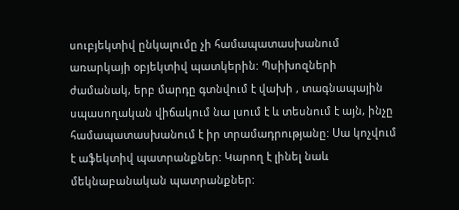սուբյեկտիվ ընկալումը չի համապատասխանում առարկայի օբյեկտիվ պատկերին: Պսիխոզների ժամանակ, երբ մարդը գտնվում է վախի , տագնապային սպասողական վիճակում նա լսում է և տեսնում է այն, ինչը համապատասխանում է իր տրամադրությանը: Սա կոչվում է աֆեկտիվ պատրանքներ: Կարող է լինել նաև մեկնաբանական պատրանքներ: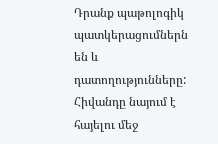Դրանք պաթոլոգիկ պատկերացումներն են և դատողությունները: Հիվանդը նայում է հայելու մեջ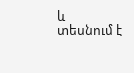և տեսնում է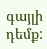գայլի դեմք: